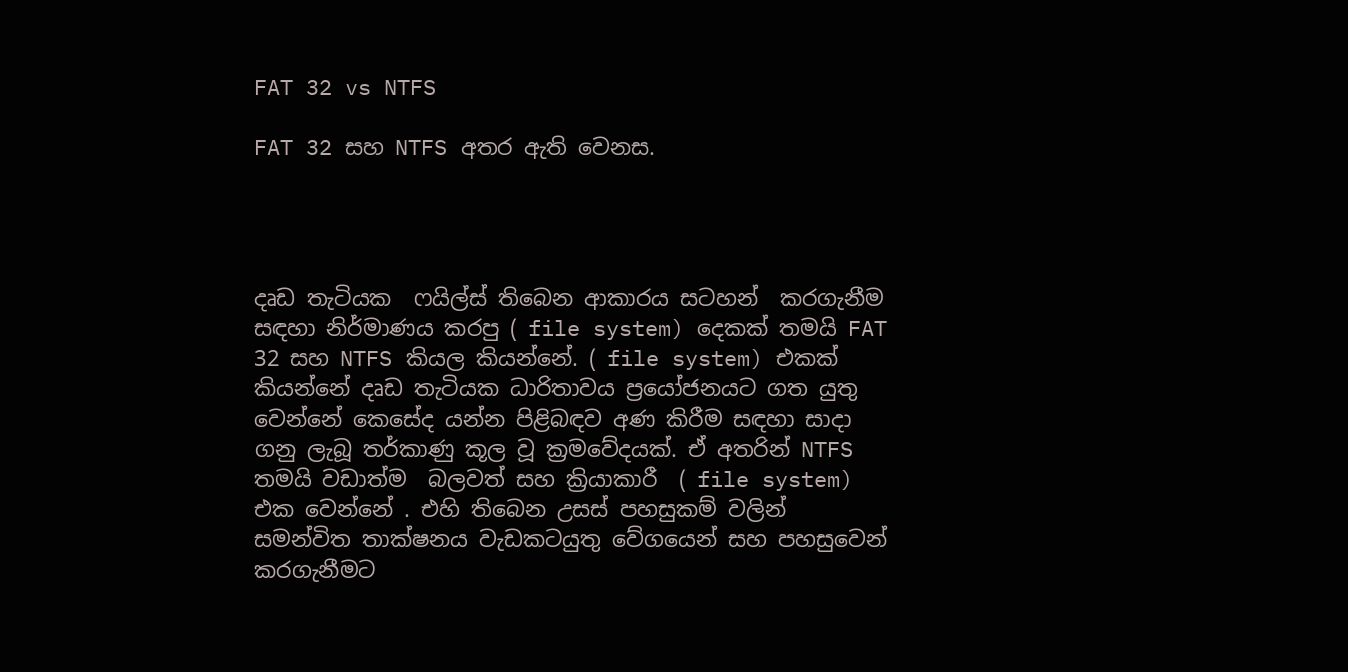FAT 32 vs NTFS

FAT 32 සහ NTFS අතර ඇති වෙනස.




දෘඩ තැටියක  ෆයිල්ස් තිබෙන ආකාරය සටහන්  කරගැනීම සඳහා නිර්මාණය කරපු ( file system) දෙකක් තමයි FAT 32 සහ NTFS කියල කියන්නේ. ( file system) එකක් කියන්නේ දෘඩ තැටියක ධාරිතාවය ප්‍රයෝජනයට ගත යුතු වෙන්නේ කෙසේද යන්න පිළිබඳව අණ කිරීම සඳහා සාදා ගනු ලැබූ තර්කාණු කූල වූ ක්‍රමවේදයක්. ඒ අතරින් NTFS තමයි වඩාත්ම  බලවත් සහ ක්‍රියාකාරී  ( file system) එක වෙන්නේ . එහි තිබෙන උසස් පහසුකම් වලින් සමන්විත තාක්ෂනය වැඩකටයුතු වේගයෙන් සහ පහසුවෙන් කරගැනීමට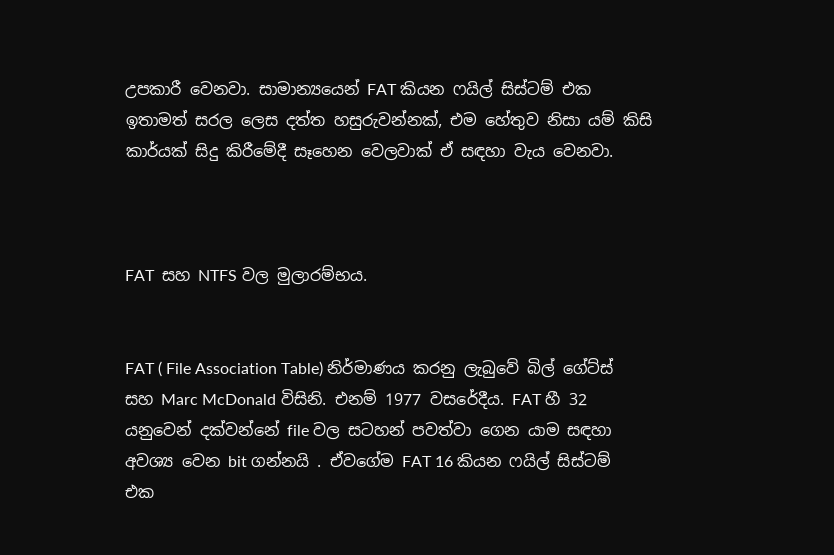උපකාරී වෙනවා. සාමාන්‍යයෙන් FAT කියන ෆයිල් සිස්ටම් එක ඉතාමත් සරල ලෙස දත්ත හසුරුවන්නක්, එම හේතුව නිසා යම් කිසි කාර්යක් සිදු කිරීමේදී සෑහෙන වෙලවාක් ඒ සඳහා වැය වෙනවා.



FAT  සහ NTFS වල මුලාරම්භය.


FAT ( File Association Table) නිර්මාණය කරනු ලැබුවේ බිල් ගේට්ස් සහ Marc McDonald විසිනි. එනම් 1977 වසරේදීය. FAT හී 32 යනුවෙන් දක්වන්නේ file වල සටහන් පවත්වා ගෙන යාම සඳහා අවශ්‍ය වෙන bit ගන්නයි . ඒවගේම FAT 16 කියන ෆයිල් සිස්ටම් එක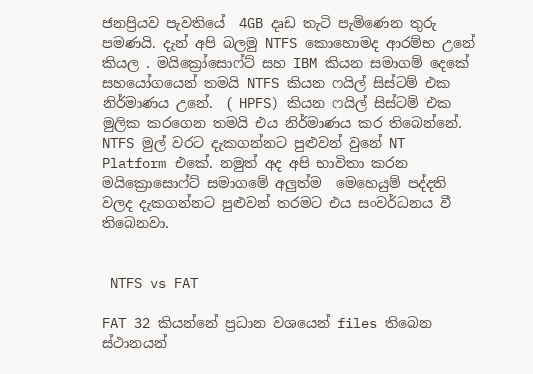ජනප්‍රියව පැවතියේ  4GB දෘඩ තැටි පැමිණෙන තුරු පමණයි. දැන් අපි බලමු NTFS කොහොමද ආරම්භ උනේ කියල . මයික්‍රෝසොෆ්ට් සහ IBM කියන සමාගම් දෙකේ සහයෝගයෙන් තමයි NTFS කියන ෆයිල් සිස්ටම් එක නිර්මාණය උනේ.  ( HPFS) කියන ෆයිල් සිස්ටම් එක මුලික කරගෙන තමයි එය නිර්මාණය කර තිබෙන්නේ. NTFS මුල් වරට දැකගන්නට පුළුවන් වුනේ NT Platform එකේ. නමුත් අද අපි භාවිතා කරන මයික්‍රොසොෆ්ට් සමාගමේ අලුත්ම  මෙහෙයුම් පද්දති වලද දැකගන්නට පුළුවන් තරමට එය සංවර්ධනය වී තිබෙනවා.


 NTFS vs FAT

FAT 32 කියන්නේ ප්‍රධාන වශයෙන් files තිබෙන ස්ථානයන්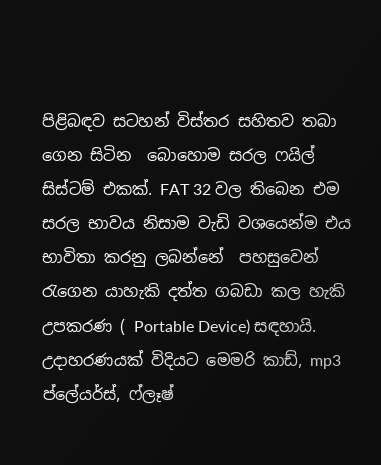පිළිබඳව සටහන් විස්තර සහිතව තබා ගෙන සිටින  බොහොම සරල ෆයිල්  සිස්ටම් එකක්. FAT 32 වල තිබෙන එම සරල භාවය නිසාම වැඩි වශයෙන්ම එය භාවිතා කරනු ලබන්නේ  පහසුවෙන් රැගෙන යාහැකි දත්ත ගබඩා කල හැකි උපකරණ ( Portable Device) සඳහායි. උදාහරණයක් විදියට මෙමරි කාඩ්, mp3 ප්ලේයර්ස්, ෆ්ලෑෂ්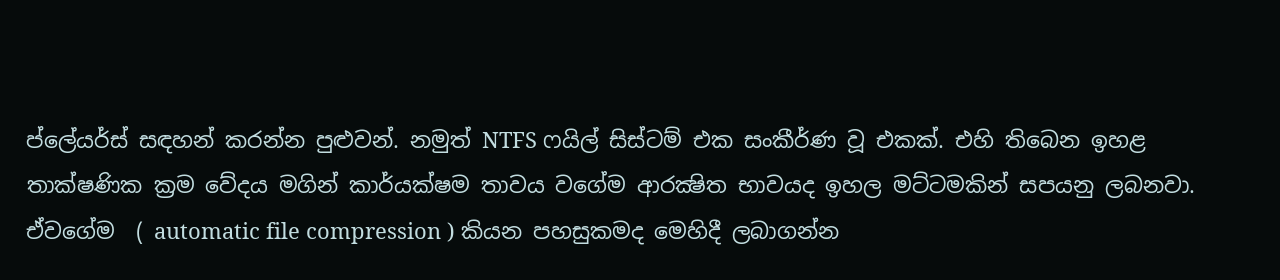ප්ලේයර්ස් සඳහන් කරන්න පුළුවන්. නමුත් NTFS ෆයිල් සිස්ටම් එක සංකීර්ණ වූ එකක්. එහි තිබෙන ඉහළ තාක්ෂණික ක්‍රම වේදය මගින් කාර්යක්ෂම තාවය වගේම ආරක්‍ෂිත භාවයද ඉහල මට්ටමකින් සපයනු ලබනවා. ඒවගේම  ( automatic file compression ) කියන පහසුකමද මෙහිදී ලබාගන්න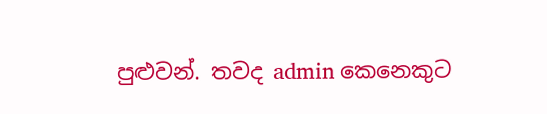පුළුවන්. තවද admin කෙනෙකුට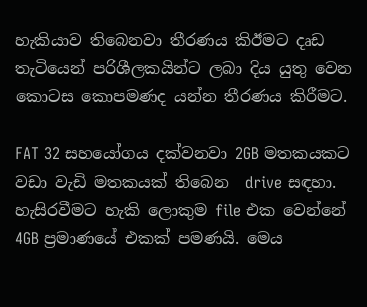හැකියාව තිබෙනවා තීරණය කිඊමට දෘඩ තැටියෙන් පරිශීලකයින්ට ලබා දිය යුතු වෙන කොටස කොපමණද යන්න තීරණය කිරීමට.

FAT 32 සහයෝගය දක්වනවා 2GB මතකයකට වඩා වැඩි මතකයක් තිබෙන  drive සඳහා. හැසිරවීමට හැකි ලොකුම file එක වෙන්නේ 4GB ප්‍රමාණයේ එකක් පමණයි. මෙය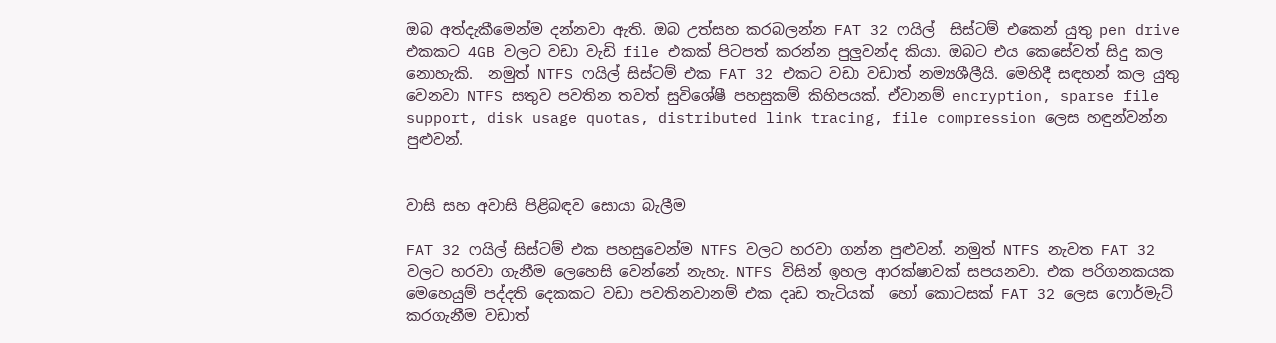ඔබ අත්දැකීමෙන්ම දන්නවා ඇති. ඔබ උත්සහ කරබලන්න FAT 32 ෆයිල්  සිස්ටම් එකෙන් යුතු pen drive එකකට 4GB වලට වඩා වැඩි file එකක් පිටපත් කරන්න පුලුවන්ද කියා. ඔබට එය කෙසේවත් සිදු කල නොහැකි.  නමුත් NTFS ෆයිල් සිස්ටම් එක FAT 32 එකට වඩා වඩාත් නම්‍යශීලීයි. මෙහිදී සඳහන් කල යුතු වෙනවා NTFS සතුව පවතින තවත් සුවිශේෂී පහසුකම් කිහිපයක්. ඒවානම් encryption, sparse file support, disk usage quotas, distributed link tracing, file compression ලෙස හඳුන්වන්න පුළුවන්.


වාසි සහ අවාසි පිළිබඳව සොයා බැලීම

FAT 32 ෆයිල් සිස්ටම් එක පහසුවෙන්ම NTFS වලට හරවා ගන්න පුළුවන්. නමුත් NTFS නැවත FAT 32 වලට හරවා ගැනීම ලෙහෙසි වෙන්නේ නැහැ. NTFS විසින් ඉහල ආරක්ෂාවක් සපයනවා. එක පරිගනකයක මෙහෙයුම් පද්දති දෙකකට වඩා පවතිනවානම් එක දෘඩ තැටියක්  හෝ කොටසක් FAT 32 ලෙස ෆොර්මැට් කරගැනීම වඩාත්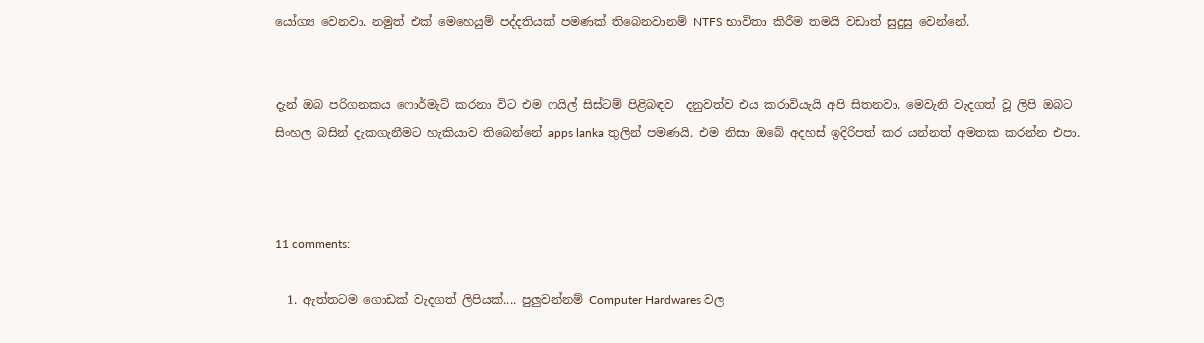යෝග්‍ය වෙනවා. නමුත් එක් මෙහෙයුම් පද්දතියක් පමණක් තිබෙනවානම් NTFS භාවිතා කිරීම තමයි වඩාත් සුදුසු වෙන්නේ.


දැන් ඔබ පරිගනකය ෆොර්මැට් කරනා විට එම ෆයිල් සිස්ටම් පිළිබඳව  දනුවත්ව එය කරාවියැයි අපි සිතනවා. මෙවැනි වැදගත් වූ ලිපි ඔබට සිංහල බසින් දැකගැනීමට හැකියාව තිබෙන්නේ apps lanka තුලින් පමණයි. එම නිසා ඔබේ අදහස් ඉදිරිපත් කර යන්නත් අමතක කරන්න එපා.



11 comments:

  1. ඇත්තටම ගොඩක් වැදගත් ලිපියක්.... පුලුවන්නම් Computer Hardwares වල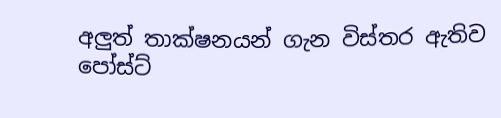අලුත් තාක්ෂනයන් ගැන විස්තර ඇතිව පෝස්ට්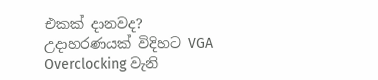එකක් දානවද? උදාහරණයක් විදිහට VGA Overclocking වැනි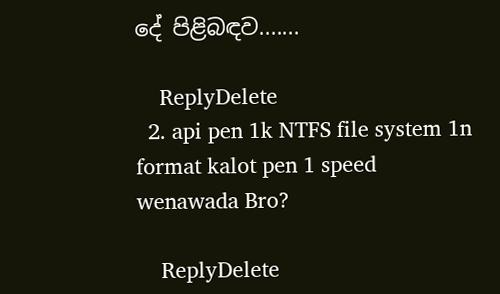දේ පිළිබඳව.......

    ReplyDelete
  2. api pen 1k NTFS file system 1n format kalot pen 1 speed wenawada Bro?

    ReplyDelete